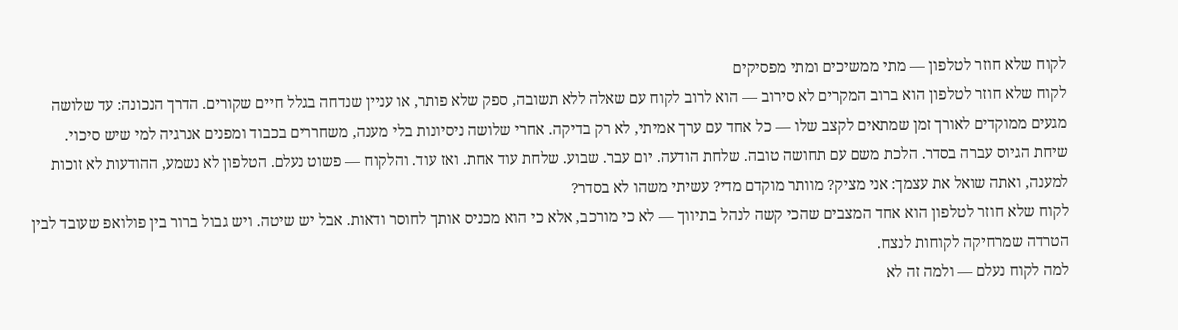לקוח שלא חוזר לטלפון — מתי ממשיכים ומתי מפסיקים
לקוח שלא חוזר לטלפון הוא ברוב המקרים לא סירוב — הוא לרוב לקוח עם שאלה ללא תשובה, ספק שלא פותר, או עניין שנדחה בגלל חיים שקורים. הדרך הנכונה: עד שלושה מגעים ממוקדים לאורך זמן שמתאים לקצב שלו — כל אחד עם ערך אמיתי, לא רק בדיקה. אחרי שלושה ניסיונות בלי מענה, משחררים בכבוד ומפנים אנרגיה למי שיש סיכוי.
שיחת הגיוס עברה בסדר. הלכת משם עם תחושה טובה. שלחת הודעה. יום עבר. שבוע. שלחת עוד אחת. ואז עוד. והלקוח — פשוט נעלם. הטלפון לא נשמע, ההודעות לא זוכות למענה, ואתה שואל את עצמך: אני מציק? מוותר מוקדם מדי? עשיתי משהו לא בסדר?
לקוח שלא חוזר לטלפון הוא אחד המצבים שהכי קשה לנהל בתיווך — לא כי מורכב, אלא כי הוא מכניס אותך לחוסר ודאות. אבל יש שיטה. ויש גבול ברור בין פולואפ שעובד לבין הטרדה שמרחיקה לקוחות לנצח.
למה לקוח נעלם — ולמה זה לא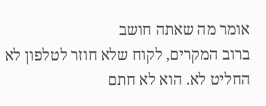אומר מה שאתה חושב
ברוב המקרים, לקוח שלא חוזר לטלפון לא החליט לא. הוא לא חתם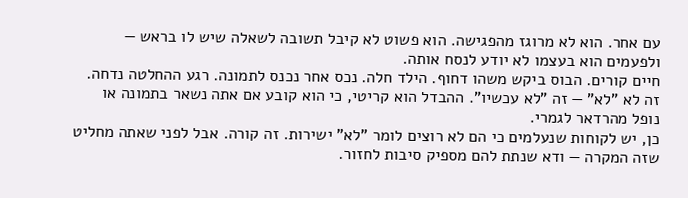עם אחר. הוא לא מרוגז מהפגישה. הוא פשוט לא קיבל תשובה לשאלה שיש לו בראש — ולפעמים הוא בעצמו לא יודע לנסח אותה.
חיים קורים. הבוס ביקש משהו דחוף. הילד חלה. נכס אחר נכנס לתמונה. רגע ההחלטה נדחה. זה לא "לא" — זה "לא עכשיו". ההבדל הוא קריטי, כי הוא קובע אם אתה נשאר בתמונה או נופל מהרדאר לגמרי.
כן, יש לקוחות שנעלמים כי הם לא רוצים לומר "לא" ישירות. זה קורה. אבל לפני שאתה מחליט שזה המקרה — ודא שנתת להם מספיק סיבות לחזור.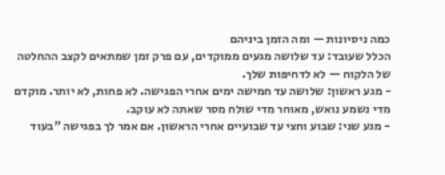כמה ניסיונות — ומה הזמן ביניהם
הכלל שעובד: עד שלושה מגעים ממוקדים, עם פרק זמן שמתאים לקצב ההחלטה של הלקוח — לא לדחיפות שלך.
- מגע ראשון: שלושה עד חמישה ימים אחרי הפגישה. לא פחות, לא יותר. מוקדם מדי נשמע נואש, מאוחר מדי שולח מסר שאתה לא עוקב.
- מגע שני: שבוע וחצי עד שבועיים אחרי הראשון. אם אמר לך בפגישה "בעוד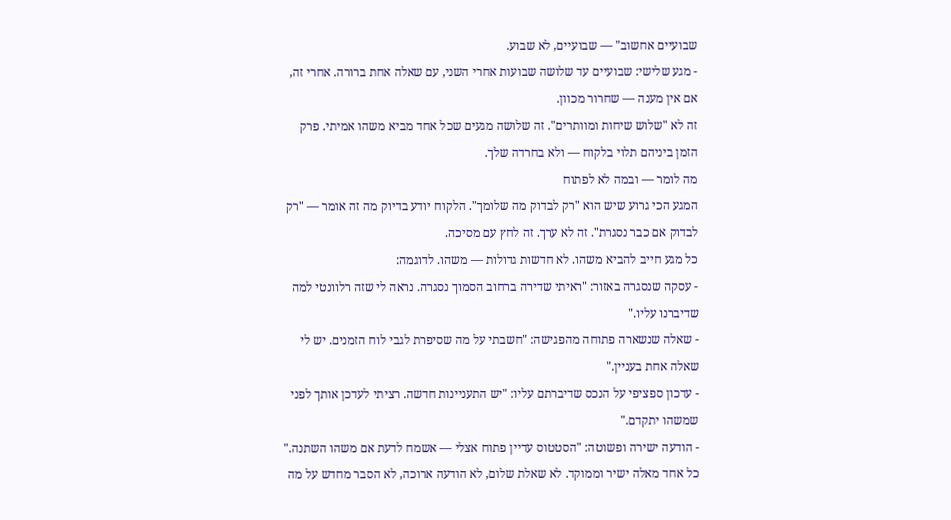שבועיים אחשוב" — שבועיים, לא שבוע.
- מגע שלישי: שבועיים עד שלושה שבועות אחרי השני, עם שאלה אחת ברורה. אחרי זה, אם אין מענה — שחרור מכוון.
זה לא "שלוש שיחות ומוותרים". זה שלושה מגעים שכל אחד מביא משהו אמיתי. פרק הזמן ביניהם תלוי בלקוח — ולא בחרדה שלך.
מה לומר — ובמה לא לפתוח
המגע הכי גרוע שיש הוא "רק לבדוק מה שלומך". הלקוח יודע בדיוק מה זה אומר — "רק לבדוק אם כבר נסגרת". זה לא ערך. זה לחץ עם מסיכה.
כל מגע חייב להביא משהו. לא חדשות גדולות — משהו. לדוגמה:
- עסקה שנסגרה באזור: "ראיתי שדירה ברחוב הסמוך נסגרה. נראה לי שזה רלוונטי למה שדיברנו עליו."
- שאלה שנשארה פתוחה מהפגישה: "חשבתי על מה שסיפרת לגבי לוח הזמנים. יש לי שאלה אחת בעניין."
- עדכון ספציפי על הנכס שדיברתם עליו: "יש התעניינות חדשה. רציתי לעדכן אותך לפני שמשהו יתקדם."
- הודעה ישירה ופשוטה: "הסטטוס עדיין פתוח אצלי — אשמח לדעת אם משהו השתנה."
כל אחד מאלה ישיר וממוקד. לא שאלת שלום, לא הודעה ארוכה, לא הסבר מחדש על מה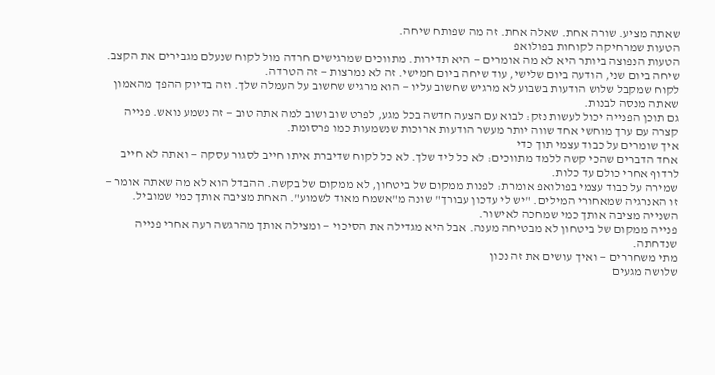שאתה מציע. שורה אחת. שאלה אחת. זה מה שפותח שיחה.
הטעות שמרחיקה לקוחות בפולואפ
הטעות הנפוצה ביותר היא לא מה אומרים — היא תדירות. מתווכים שמרגישים חרדה מול לקוח שנעלם מגבירים את הקצב. שיחה ביום שני, הודעה ביום שלישי, עוד שיחה ביום חמישי. זה לא נמרצות — זה הטרדה.
לקוח שמקבל שלוש הודעות בשבוע לא מרגיש שחשוב עליו — הוא מרגיש שחשוב על העמלה שלך. וזה בדיוק ההפך מהאמון שאתה מנסה לבנות.
גם תוכן הפנייה יכול לעשות נזק: לבוא עם הצעה חדשה בכל מגע, לפרט שוב ושוב למה אתה טוב — זה נשמע נואש. פנייה קצרה עם ערך מוחשי אחד שווה יותר מעשר הודעות ארוכות שנשמעות כמו פרסומת.
איך שומרים על כבוד עצמי תוך כדי
אחד הדברים שהכי קשה ללמד מתווכים: לא כל ליד שלך. לא כל לקוח שדיברת איתו חייב לסגור עסקה — ואתה לא חייב לרדוף אחרי כולם עד כלות.
שמירה על כבוד עצמי בפולואפ אומרת: לפנות ממקום של ביטחון, לא ממקום של בקשה. ההבדל הוא לא מה שאתה אומר — זו האנרגיה שמאחורי המילים. "יש לי עדכון עבורך" שונה מ"אשמח מאוד לשמוע". האחת מציבה אותך כמי שמוביל. השנייה מציבה אותך כמי שמחכה לאישור.
פנייה ממקום של ביטחון לא מבטיחה מענה. אבל היא מגדילה את הסיכוי — ומצילה אותך מהרגשה רעה אחרי פנייה שנדחתה.
מתי משחררים — ואיך עושים את זה נכון
שלושה מגעים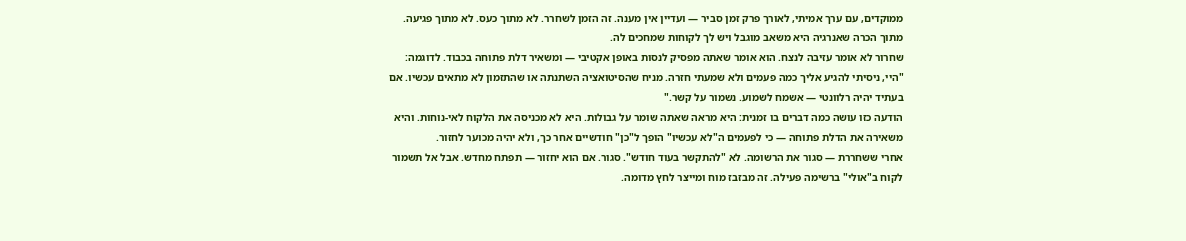ממוקדים, עם ערך אמיתי, לאורך פרק זמן סביר — ועדיין אין מענה. זה הזמן לשחרר. לא מתוך כעס. לא מתוך פגיעה. מתוך הכרה שאנרגיה היא משאב מוגבל ויש לך לקוחות שמחכים לה.
שחרור לא אומר עזיבה לנצח. הוא אומר שאתה מפסיק לנסות באופן אקטיבי — ומשאיר דלת פתוחה בכבוד. לדוגמה:
"היי, ניסיתי להגיע אליך כמה פעמים ולא שמעתי חזרה. מניח שהסיטואציה השתנתה או שהתזמון לא מתאים עכשיו. אם בעתיד יהיה רלוונטי — אשמח לשמוע. נשמור על קשר."
הודעה כזו עושה כמה דברים בו זמנית: היא מראה שאתה שומר על גבולות. היא לא מכניסה את הלקוח לאי-נוחות. והיא משאירה את הדלת פתוחה — כי לפעמים ה"לא עכשיו" הופך ל"כן" חודשיים אחר כך, ולא יהיה מכוער לחזור.
אחרי ששחררת — סגור את הרשומה. לא "להתקשר בעוד חודש". סגור. אם הוא יחזור — תפתח מחדש. אבל אל תשמור לקוח ב"אולי" ברשימה פעילה. זה מבזבז מוח ומייצר לחץ מדומה.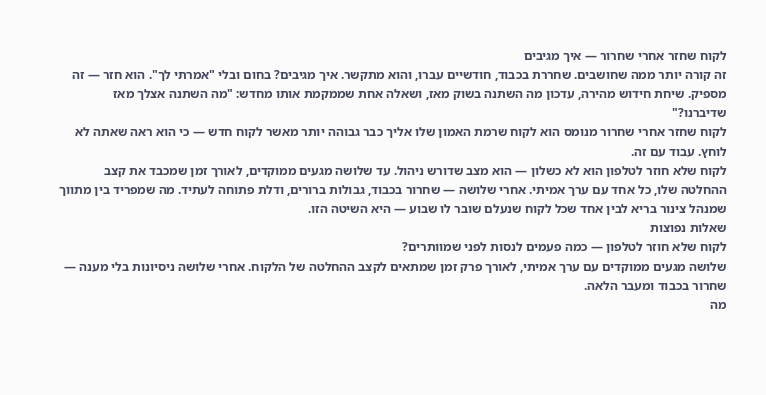לקוח שחזר אחרי שחרור — איך מגיבים
זה קורה יותר ממה שחושבים. שחררת בכבוד, חודשיים עברו, והוא מתקשר. איך מגיבים? בחום ובלי "אמרתי לך". הוא חזר — זה מספיק. שיחת חידוש מהירה, עדכון מה השתנה בשוק מאז, ושאלה אחת שממקמת אותו מחדש: "מה השתנה אצלך מאז שדיברנו?"
לקוח שחזר אחרי שחרור מנומס הוא לקוח שרמת האמון שלו אליך כבר גבוהה יותר מאשר לקוח חדש — כי הוא ראה שאתה לא לוחץ. עבוד עם זה.
לקוח שלא חוזר לטלפון הוא לא כשלון — הוא מצב שדורש ניהול. עד שלושה מגעים ממוקדים, לאורך זמן שמכבד את קצב ההחלטה שלו, כל אחד עם ערך אמיתי. אחרי שלושה — שחרור בכבוד, גבולות ברורים, ודלת פתוחה לעתיד. מה שמפריד בין מתווך שמנהל צינור בריא לבין אחד שכל לקוח שנעלם שובר לו שבוע — היא השיטה הזו.
שאלות נפוצות
לקוח שלא חוזר לטלפון — כמה פעמים לנסות לפני שמוותרים?
שלושה מגעים ממוקדים עם ערך אמיתי, לאורך פרק זמן שמתאים לקצב ההחלטה של הלקוח. אחרי שלושה ניסיונות בלי מענה — שחרור בכבוד ומעבר הלאה.
מה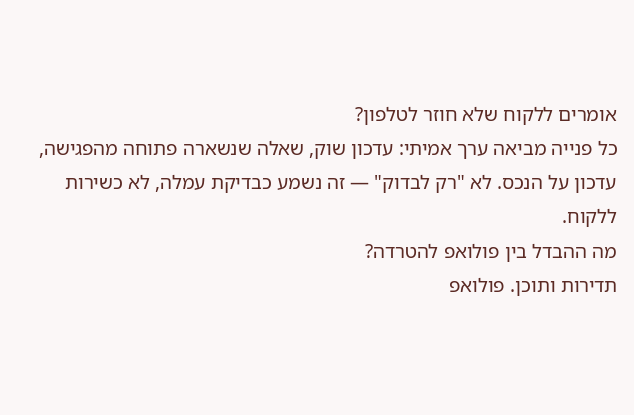אומרים ללקוח שלא חוזר לטלפון?
כל פנייה מביאה ערך אמיתי: עדכון שוק, שאלה שנשארה פתוחה מהפגישה, עדכון על הנכס. לא "רק לבדוק" — זה נשמע כבדיקת עמלה, לא כשירות ללקוח.
מה ההבדל בין פולואפ להטרדה?
תדירות ותוכן. פולואפ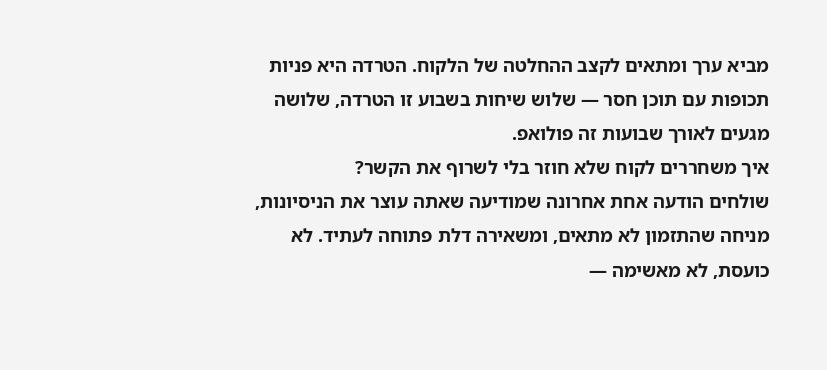מביא ערך ומתאים לקצב ההחלטה של הלקוח. הטרדה היא פניות תכופות עם תוכן חסר — שלוש שיחות בשבוע זו הטרדה, שלושה מגעים לאורך שבועות זה פולואפ.
איך משחררים לקוח שלא חוזר בלי לשרוף את הקשר?
שולחים הודעה אחת אחרונה שמודיעה שאתה עוצר את הניסיונות, מניחה שהתזמון לא מתאים, ומשאירה דלת פתוחה לעתיד. לא כועסת, לא מאשימה —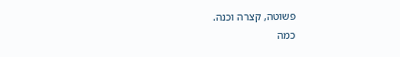פשוטה, קצרה וכנה.
כמה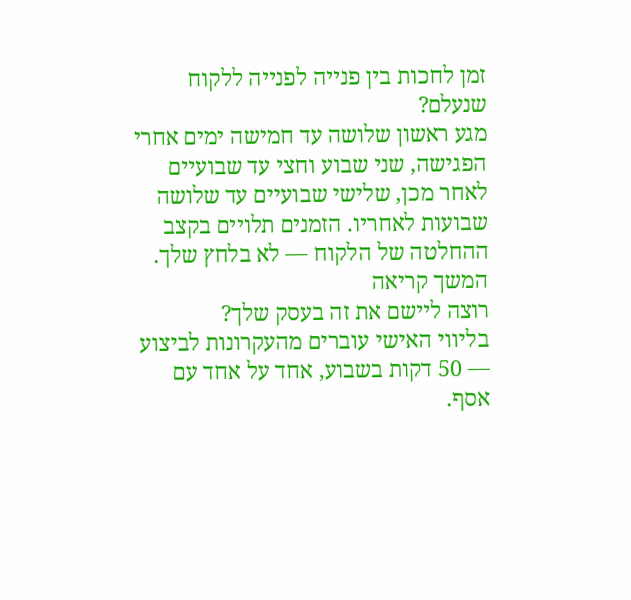זמן לחכות בין פנייה לפנייה ללקוח שנעלם?
מגע ראשון שלושה עד חמישה ימים אחרי הפגישה, שני שבוע וחצי עד שבועיים לאחר מכן, שלישי שבועיים עד שלושה שבועות לאחריו. הזמנים תלויים בקצב ההחלטה של הלקוח — לא בלחץ שלך.
המשך קריאה
רוצה ליישם את זה בעסק שלך?
בליווי האישי עוברים מהעקרונות לביצוע — 50 דקות בשבוע, אחד על אחד עם אסף.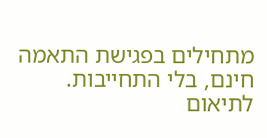מתחילים בפגישת התאמה חינם, בלי התחייבות.
לתיאום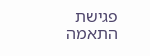פגישת התאמה